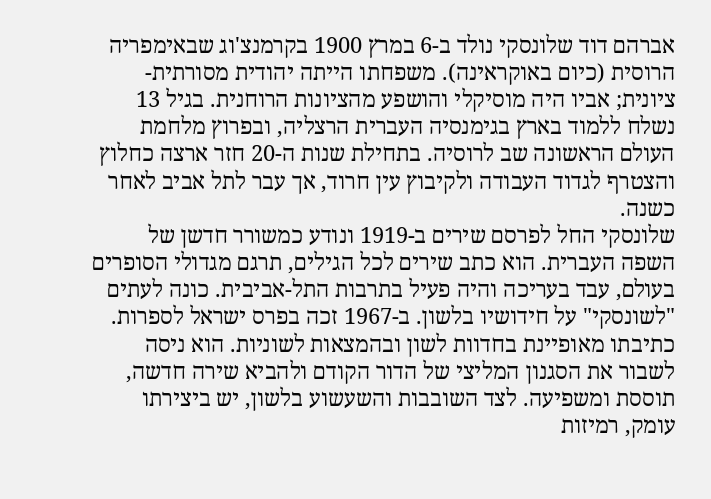אברהם דוד שלונסקי נולד ב-6 במרץ 1900 בקרמנצ'וג שבאימפריה הרוסית (כיום באוקראינה). משפחתו הייתה יהודית מסורתית-ציונית; אביו היה מוסיקלי והושפע מהציונות הרוחנית. בגיל 13 נשלח ללמוד בארץ בגימנסיה העברית הרצליה, ובפרוץ מלחמת העולם הראשונה שב לרוסיה. בתחילת שנות ה-20 חזר ארצה כחלוץ והצטרף לגדוד העבודה ולקיבוץ עין חרוד, אך עבר לתל אביב לאחר כשנה.
שלונסקי החל לפרסם שירים ב-1919 ונודע כמשורר חדשן של השפה העברית. הוא כתב שירים לכל הגילים, תרגם מגדולי הסופרים בעולם, עבד בעריכה והיה פעיל בתרבות התל-אביבית. כונה לעתים "לשונסקי" על חידושיו בלשון. ב-1967 זכה בפרס ישראל לספרות.
כתיבתו מאופיינת בחדוות לשון ובהמצאות לשוניות. הוא ניסה לשבור את הסגנון המליצי של הדור הקודם ולהביא שירה חדשה, תוססת ומשפיעה. לצד השובבות והשעשוע בלשון, יש ביצירתו עומק, רמיזות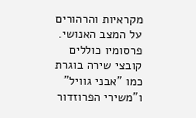מקראיות והרהורים על המצב האנושי.
פרסומיו כוללים קובצי שירה בוגרת כמו "אבני גוויל" ו"משירי הפרוזדור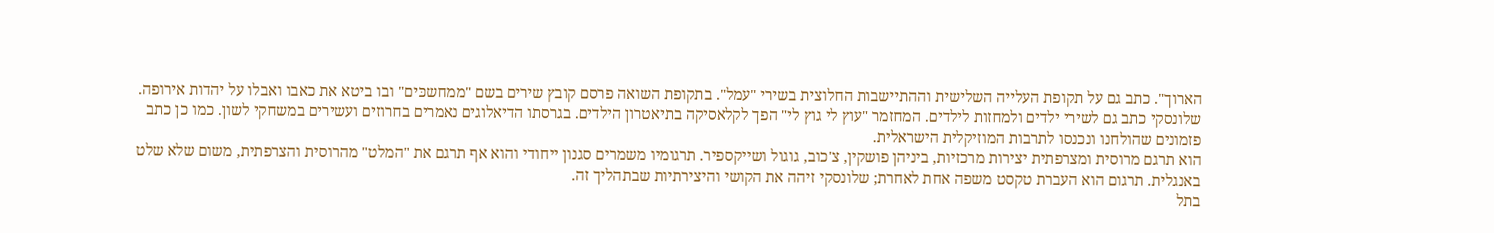הארוך". כתב גם על תקופת העלייה השלישית וההתיישבות החלוצית בשירי "עמל". בתקופת השואה פרסם קובץ שירים בשם "ממחשכּים" ובו ביטא את כאבו ואבלו על יהדות אירופה.
שלונסקי כתב גם לשירי ילדים ולמחזות לילדים. המחזמר "עוץ לי גוץ לי" הפך לקלאסיקה בתיאטרון הילדים. בגרסתו הדיאלוגים נאמרים בחרוזים ועשירים במשחקי לשון. כמו כן כתב פזמונים שהולחנו ונכנסו לתרבות המוזיקלית הישראלית.
הוא תרגם מרוסית ומצרפתית יצירות מרכזיות, ביניהן פושקין, צ'כוב, גוגול ושייקספיר. תרגומיו משמרים סגנון ייחודי והוא אף תרגם את "המלט" מהרוסית והצרפתית, משום שלא שלט באנגלית. תרגום הוא העברת טקסט משפה אחת לאחרת; שלונסקי זיהה את הקושי והיצירתיות שבתהליך זה.
בתל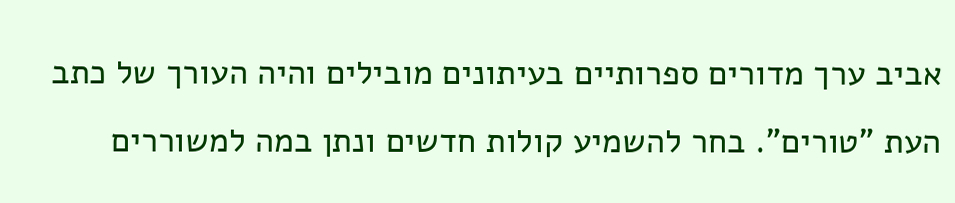אביב ערך מדורים ספרותיים בעיתונים מובילים והיה העורך של כתב העת "טורים". בחר להשמיע קולות חדשים ונתן במה למשוררים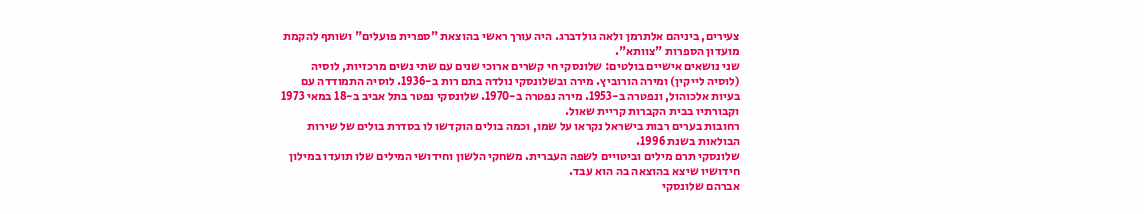צעירים, ביניהם אלתרמן ולאה גולדברג. היה עורך ראשי בהוצאת "ספרית פועלים" ושותף להקמת מועדון הספרות "צוותא".
שני נושאים אישיים בולטים: שלונסקי חי קשרים ארוכי שנים עם שתי נשים מרכזיות, לוסיה (לוסיה לייקין) ומירה הורוביץ. מירה ובשלונסקי נולדה בתם רות ב-1936. לוסיה התמודדה עם בעיות אלכוהול, ונפטרה ב-1953. מירה נפטרה ב-1970. שלונסקי נפטר בתל אביב ב-18 במאי 1973 וקבורתיו בבית הקברות קריית שאול.
רחובות בערים רבות בישראל נקראו על שמו, וכמה בולים הוקדשו לו בסדרת בולים של שירות הבולאות בשנת 1996.
שלונסקי תרם מילים וביטויים לשפה העברית. משחקי הלשון וחידושי המילים שלו תועדו במילון חידושיו שיצא בהוצאה בה הוא עבד.
אברהם שלונסקי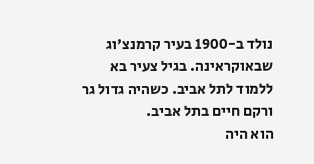נולד ב-1900 בעיר קרמנצ'וג שבאוקראינה. בגיל צעיר בא ללמוד לתל אביב. כשהיה גדול גר ורקם חיים בתל אביב.
הוא היה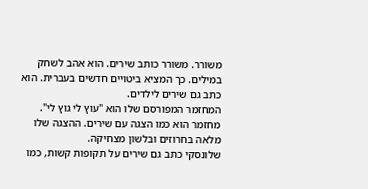משורר. משורר כותב שירים. הוא אהב לשחק במילים. כך המציא ביטויים חדשים בעברית. הוא כתב גם שירים לילדים.
המחזמר המפורסם שלו הוא "עוץ לי גוץ לי". מחזמר הוא כמו הצגה עם שירים. ההצגה שלו מלאה בחרוזים ובלשון מצחיקה.
שלונסקי כתב גם שירים על תקופות קשות, כמו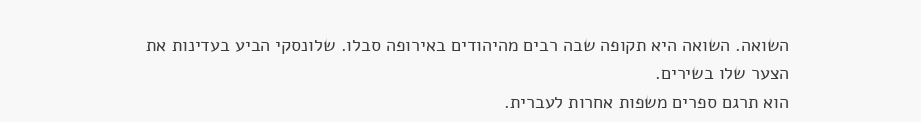השואה. השואה היא תקופה שבה רבים מהיהודים באירופה סבלו. שלונסקי הביע בעדינות את הצער שלו בשירים.
הוא תרגם ספרים משפות אחרות לעברית.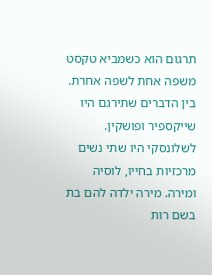תרגום הוא כשמביא טקסט משפה אחת לשפה אחרת. בין הדברים שתירגם היו שייקספיר ופושקין.
לשלונסקי היו שתי נשים מרכזיות בחייו, לוסיה ומירה. מירה ילדה להם בת בשם רות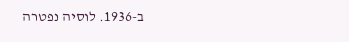ב-1936. לוסיה נפטרה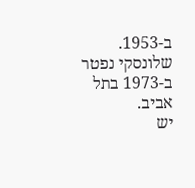ב-1953. שלונסקי נפטר ב-1973 בתל אביב.
יש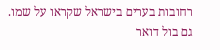רחובות בערים בישראל שקראו על שמו. גם בול דואר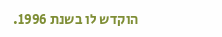הוקדש לו בשנת 1996.